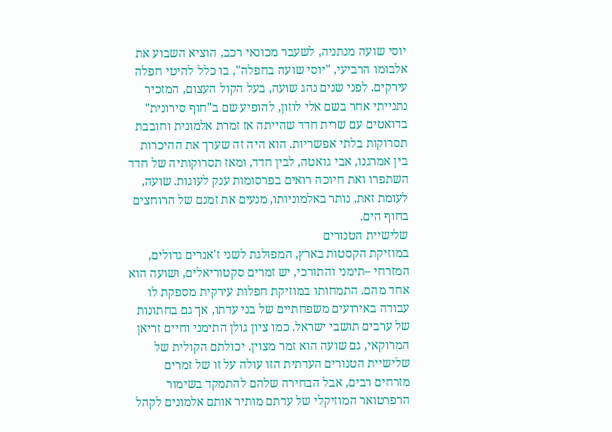יוסי שועה מנתניה, לשעבר מכונאי רכב, הוציא השבוע את אלבומו הרביעי, "יוסי שועה בחפלה", בו כלל להיטי חפלה עירקים. לפני שנים נהג שועה, בעל הקול העצום, המזכיר נתנייתי אחר בשם אלי לוזון, להופיע שם ב"חוף סירונית" בדואטים עם שרית חדד שהייתה אז זמרת אלמונית וחובבת תסרוקות בלתי אפשריות. הוא היה זה שערך את ההיכרות בין אמרגנו, אבי גואטה, לבין חדד, ומאז תסרוקותיה של חדד השתפרו ואת חיוכה רואים בפרסומות ענק לעוגות. שועה, לעומת זאת, נותר באלמוניותו, מנעים את זמנם של הרוחצים בחוף הים.
שלישיית הטנורים
במוזיקת הקסטות בארץ, המפולגת לשני ז'אנרים גדולים, המזרחי –תימני והתורכי, יש זמרים סקטוריאלים, ושועה הוא אחד מהם. התמחותו במוזיקת חפלות עירקית מספקת לו עבודה באירועים משפחתיים של בני עדתו, אך גם בחתונות של ערבים תושבי ישראל. כמו ציון גולן התימני וחיים זריאן המרוקאי, גם שועה הוא זמר מצוין. יכולתם הקולית של שלישיית הטנורים העדתית הזו עולה על זו של זמרים מזרחים רבים, אבל הבחירה שלהם להתמקד בשימור הרפרטואר המוזיקלי של עדתם מותיר אותם אלמונים לקהל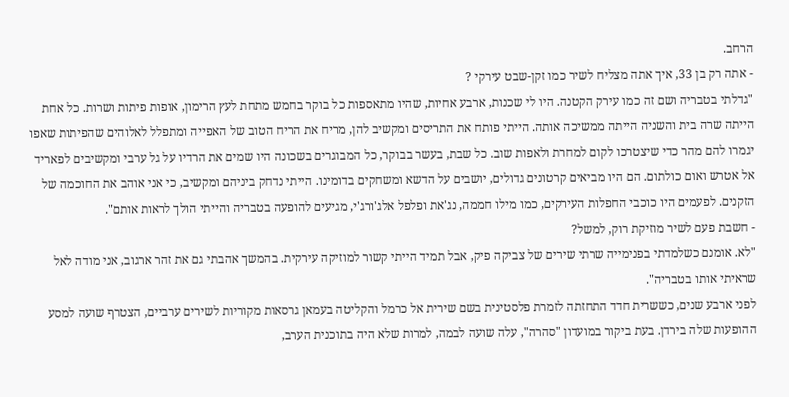הרחב.
- אתה רק בן 33, איך אתה מצליח לשיר כמו זקן-שבט עירקי ?
"גדלתי בטבריה ושם זה כמו עירק הקטנה. היו לי שכנות, ארבע אחיות, שהיו מתאספות כל בוקר בחמש מתחת לעץ הרימון, אופות פיתות ושרות. כל אחת הייתה שרה בית והשניה הייתה ממשיכה אותה. הייתי פותח את התריסים ומקשיב להן, מריח את הריח הטוב של האפייה ומתפלל לאלוהים שהפיתות שאפו יגמרו להם מהר כדי שיצטרכו לקום למחרת ולאפות שוב. כל שבת, בעשר בבוקר, כל המבוגרים בשכונה היו שמים את הרדיו על גל ערבי ומקשיבים לפאריד אל אטרש ואום כולתום. הם היו מביאים קרטונים גדולים, יושבים על הדשא ומשחקים בדומינו. הייתי נדחק ביניהם ומקשיב, כי אני אוהב את החוכמה של הזקנים. לפעמים היו כוכבי החפלות העירקים, כמו מילו חממה, נג'את ופלפל אלג'ורג'י, מגיעים להופעה בטבריה והייתי הולך לראות אותם".
- חשבת פעם לשיר מוזיקת רוק, למשל?
"לא. אומנם כשלמדתי בפנימייה שרתי שירים של צביקה פיק, אבל תמיד הייתי קשור למוזיקה עירקית. בהמשך אהבתי גם את זהר ארגוב, אני מודה לאל שראיתי אותו בטבריה".
לפני ארבע שנים, כששרית חדד התחזתה לזמרת פלסטינית בשם שירית אל כרמל והקליטה בעמאן גרסאות מקוריות לשירים ערביים, הצטרף שועה למסע ההופעות שלה בירדן. בעת ביקור במועדון "סהרה", עלה שועה לבמה, למרות שלא היה בתוכנית הערב,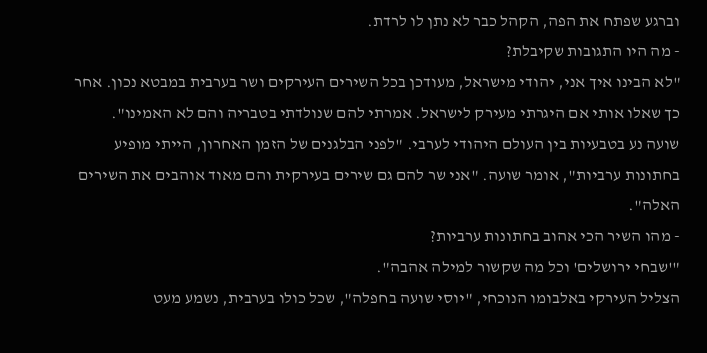וברגע שפתח את הפה, הקהל כבר לא נתן לו לרדת.
- מה היו התגובות שקיבלת?
"לא הבינו איך אני, יהודי מישראל, מעודכן בכל השירים העירקים ושר בערבית במבטא נכון. אחר כך שאלו אותי אם היגרתי מעירק לישראל. אמרתי להם שנולדתי בטבריה והם לא האמינו".
שועה נע בטבעיות בין העולם היהודי לערבי. "לפני הבלגנים של הזמן האחרון, הייתי מופיע בחתונות ערביות", אומר שועה. "אני שר להם גם שירים בעירקית והם מאוד אוהבים את השירים האלה".
- מהו השיר הכי אהוב בחתונות ערביות?
"'שבחי ירושלים' וכל מה שקשור למילה אהבה".
הצליל העירקי באלבומו הנוכחי, "יוסי שועה בחפלה", שכל כולו בערבית, נשמע מעט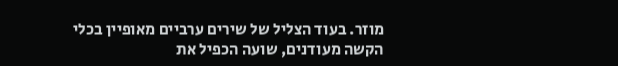מוזר. בעוד הצליל של שירים ערביים מאופיין בכלי הקשה מעודנים, שועה הכפיל את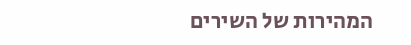המהירות של השירים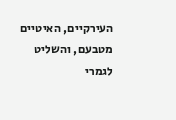העירקיים, האיטיים מטבעם, והשליט לגמרי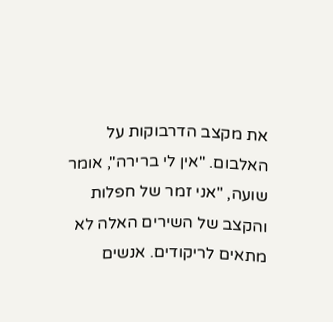את מקצב הדרבוקות על האלבום. "אין לי ברירה", אומר שועה, "אני זמר של חפלות והקצב של השירים האלה לא מתאים לריקודים. אנשים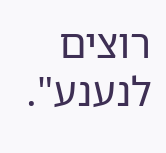רוצים לנענע".